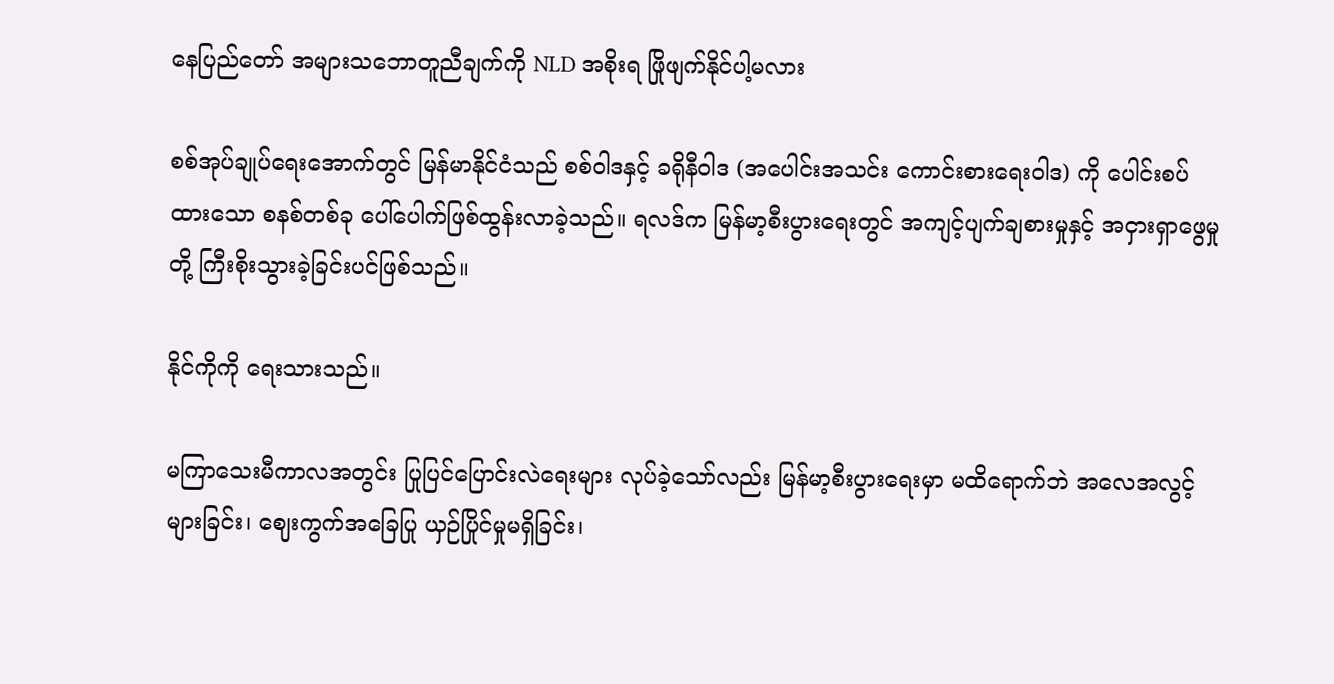နေပြည်တော် အများသဘောတူညီချက်ကို NLD အစိုးရ ဖြိုဖျက်နိုင်ပါ့မလား

စစ်အုပ်ချုပ်ရေးအောက်တွင် မြန်မာနိုင်ငံသည် စစ်ဝါဒနှင့် ခရိုနီဝါဒ (အပေါင်းအသင်း ကောင်းစားရေးဝါဒ) ကို ပေါင်းစပ်ထားသော စနစ်တစ်ခု ပေါ်ပေါက်ဖြစ်ထွန်းလာခဲ့သည်။ ရလဒ်က မြန်မာ့စီးပွားရေးတွင် အကျင့်ပျက်ချစားမှုနှင့် အငှားရှာဖွေမှုတို့ ကြီးစိုးသွားခဲ့ခြင်းပင်ဖြစ်သည်။

နိုင်ကိုကို ရေးသားသည်။

မကြာသေးမီကာလအတွင်း ပြုပြင်ပြောင်းလဲရေးများ လုပ်ခဲ့သော်လည်း မြန်မာ့စီးပွားရေးမှာ မထိရောက်ဘဲ အလေအလွင့်များခြင်း၊ ဈေးကွက်အခြေပြု ယှဉ်ပြိုင်မှုမရှိခြင်း၊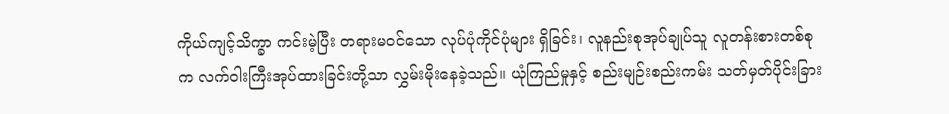ကိုယ်ကျင့်သိက္ခာ ကင်းမဲ့ပြီး တရားမဝင်သော လုပ်ပုံကိုင်ပုံများ ရှိခြင်း၊ လူနည်းစုအုပ်ချုပ်သူ လူတန်းစားတစ်စုက လက်ဝါးကြီးအုပ်ထားခြင်းတို့သာ လွှမ်းမိုးနေခဲ့သည်။ ယုံကြည်မှုနှင့် စည်းမျဉ်းစည်းကမ်း သတ်မှတ်ပိုင်းခြား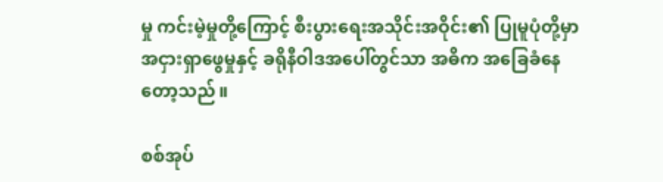မှု ကင်းမဲ့မှုတို့ကြောင့် စီးပွားရေးအသိုင်းအဝိုင်း၏ ပြုမူပုံတို့မှာ အငှားရှာဖွေမှုနှင့် ခရိုနီဝါဒအပေါ်တွင်သာ အဓိက အခြေခံနေတော့သည်။

စစ်အုပ်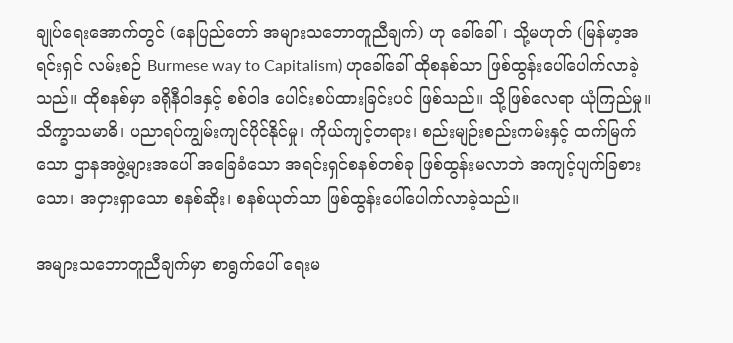ချုပ်ရေးအောက်တွင် (နေပြည်တော် အများသဘောတူညီချက်) ဟု ခေါ်ခေါ်၊ သို့မဟုတ် (မြန်မာ့အရင်းရှင် လမ်းစဉ် Burmese way to Capitalism) ဟုခေါ်ခေါ် ထိုစနစ်သာ ဖြစ်ထွန်းပေါ်ပေါက်လာခဲ့သည်။ ထိုစနစ်မှာ ခရိုနီဝါဒနှင့် စစ်ဝါဒ ပေါင်းစပ်ထားခြင်းပင် ဖြစ်သည်။ သို့ဖြစ်လေရာ ယုံကြည်မှု။ သိက္ခာသမာဓိ၊ ပညာရပ်ကျွမ်းကျင်ပိုင်နိုင်မှု၊ ကိုယ်ကျင့်တရား၊ စည်းမျဉ်းစည်းကမ်းနှင့် ထက်မြက်သော ဌာနအဖွဲ့များအပေါ် အခြေခံသော အရင်းရှင်စနစ်တစ်ခု ဖြစ်ထွန်းမလာဘဲ အကျင့်ပျက်ခြစားသော၊ အငှားရှာသော စနစ်ဆိုး၊ စနစ်ယုတ်သာ ဖြစ်ထွန်းပေါ်ပေါက်လာခဲ့သည်။

အများသဘောတူညီချက်မှာ စာရွက်ပေါ် ရေးမ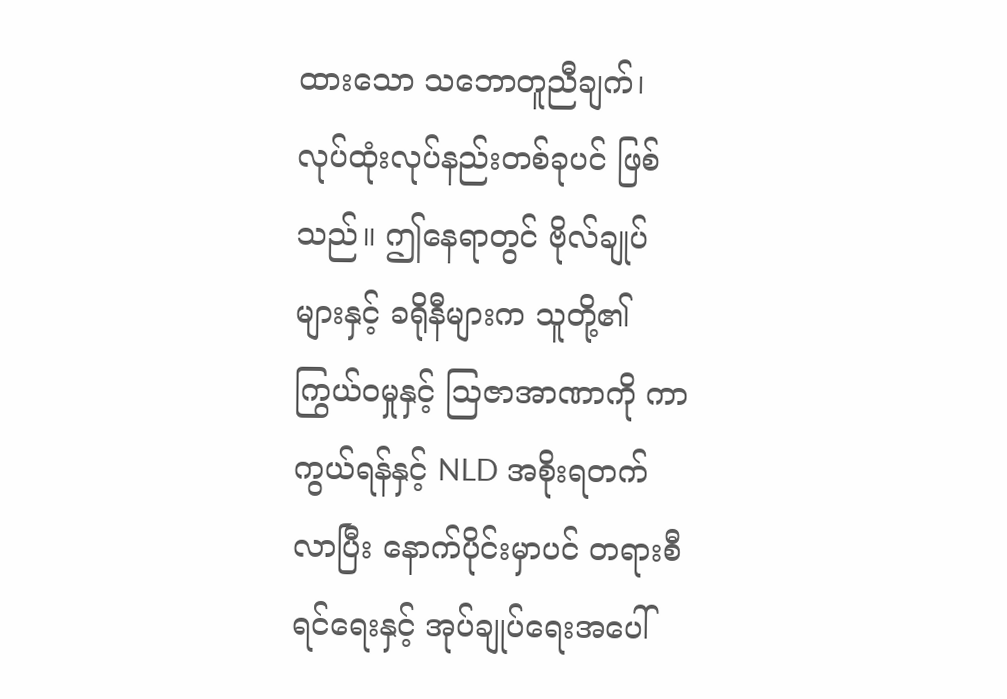ထားသော သဘောတူညီချက်၊ လုပ်ထုံးလုပ်နည်းတစ်ခုပင် ဖြစ်သည်။ ဤနေရာတွင် ဗိုလ်ချုပ်များနှင့် ခရိုနီများက သူတို့၏ ကြွယ်ဝမှုနှင့် သြဇာအာဏာကို ကာကွယ်ရန်နှင့် NLD အစိုးရတက်လာပြီး နောက်ပိုင်းမှာပင် တရားစီရင်ရေးနှင့် အုပ်ချုပ်ရေးအပေါ်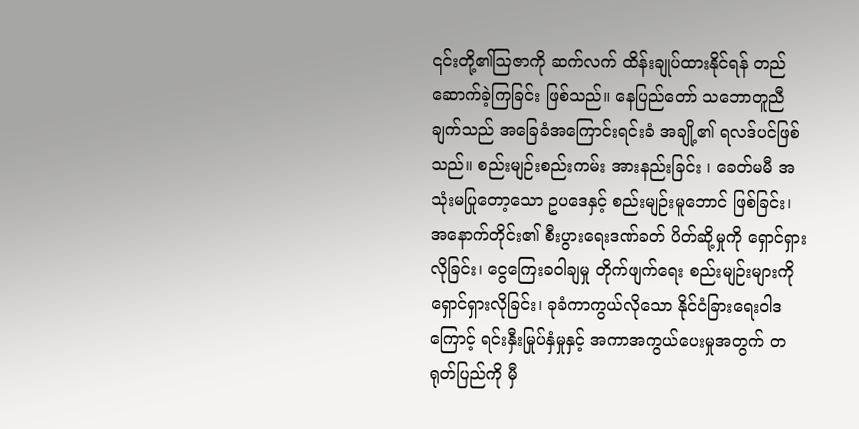၎င်းတို့၏သြဇာကို ဆက်လက် ထိန်းချုပ်ထားနိုင်ရန် တည်ဆောက်ခဲ့ကြခြင်း ဖြစ်သည်။ နေပြည်တော် သဘောတူညီချက်သည် အခြေခံအကြောင်းရင်းခံ အချို့၏ ရလဒ်ပင်ဖြစ်သည်။ စည်းမျဉ်းစည်းကမ်း အားနည်းခြင်း ၊ ခေတ်မမီ အသုံးမပြုတော့သော ဥပဒေနှင့် စည်းမျဉ်းမူဘောင် ဖြစ်ခြင်း၊ အနောက်တိုင်း၏ စီးပွားရေးဒဏ်ခတ် ပိတ်ဆို့မှုကို ရှောင်ရှားလိုခြင်း၊ ငွေကြေးခဝါချမှု တိုက်ဖျက်ရေး စည်းမျဉ်းများကို ရှောင်ရှားလိုခြင်း၊ ခုခံကာကွယ်လိုသော နိုင်ငံခြားရေးဝါဒကြောင့် ရင်းနှီးမြုပ်နှံမှုနှင့် အကာအကွယ်ပေးမှုအတွက် တရုတ်ပြည်ကို မှီ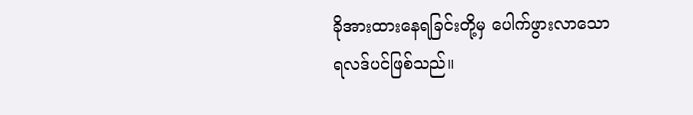ခိုအားထားနေရခြင်းတို့မှ ပေါက်ဖွားလာသော ရလဒ်ပင်ဖြစ်သည်။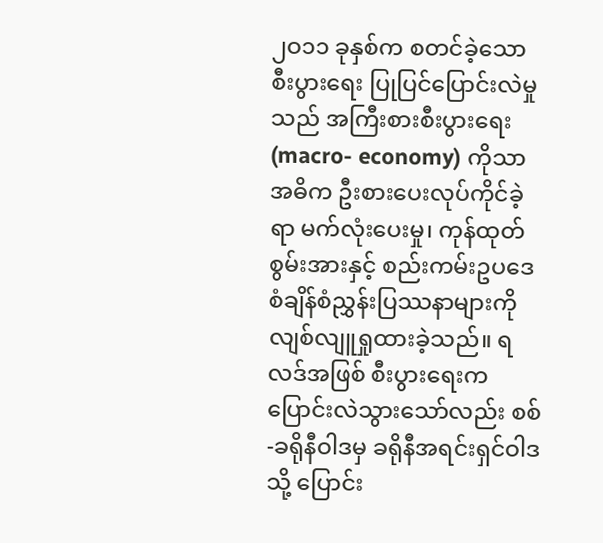၂ဝ၁၁ ခုနှစ်က စတင်ခဲ့သော စီးပွားရေး ပြုပြင်ပြောင်းလဲမှုသည် အကြီးစားစီးပွားရေး (macro- economy) ကိုသာ အဓိက ဦးစားပေးလုပ်ကိုင်ခဲ့ရာ မက်လုံးပေးမှု၊ ကုန်ထုတ်စွမ်းအားနှင့် စည်းကမ်းဥပဒေ စံချိန်စံညွှန်းပြဿနာများကို လျစ်လျူရှုထားခဲ့သည်။ ရလဒ်အဖြစ် စီးပွားရေးက ပြောင်းလဲသွားသော်လည်း စစ်-ခရိုနီဝါဒမှ ခရိုနီအရင်းရှင်ဝါဒသို့ ပြောင်း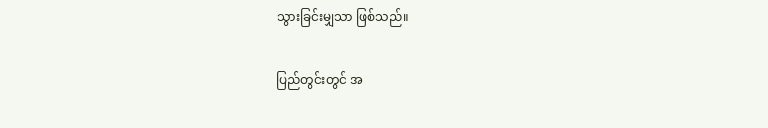သွားခြင်းမျှသာ ဖြစ်သည်။

ပြည်တွင်းတွင် အ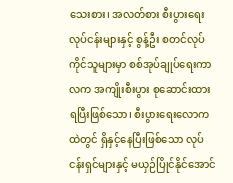သေးစား၊ အလတ်စား စီးပွားရေးလုပ်ငန်းများနှင့် စွန့်ဦး စတင်လုပ်ကိုင်သူများမှာ စစ်အုပ်ချုပ်ရေးကာလက အကျိုးစီးပွား စုဆောင်းထားရပြီးဖြစ်သော၊ စီးပွားရေးလောကထဲတွင် ရှိနှင့်နေပြီးဖြစ်သော လုပ်ငန်းရှင်များနှင့် မယှဉ်ပြိုင်နိုင်အောင်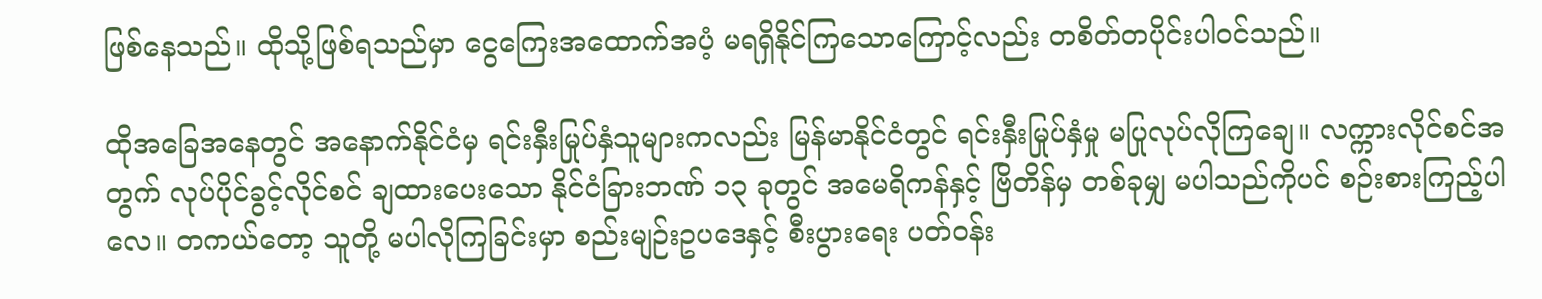ဖြစ်နေသည်။ ထိုသို့ဖြစ်ရသည်မှာ ငွေကြေးအထောက်အပံ့ မရရှိနိုင်ကြသောကြောင့်လည်း တစိတ်တပိုင်းပါဝင်သည်။

ထိုအခြေအနေတွင် အနောက်နိုင်ငံမှ ရင်းနှီးမြုပ်နှံသူများကလည်း မြန်မာနိုင်ငံတွင် ရင်းနှီးမြုပ်နှံမှု မပြုလုပ်လိုကြချေ။ လက္ကားလိုင်စင်အတွက် လုပ်ပိုင်ခွင့်လိုင်စင် ချထားပေးသော နိုင်ငံခြားဘဏ် ၁၃ ခုတွင် အမေရိကန်နှင့် ဗြိတိန်မှ တစ်ခုမျှ မပါသည်ကိုပင် စဉ်းစားကြည့်ပါလေ။ တကယ်တော့ သူတို့ မပါလိုကြခြင်းမှာ စည်းမျဉ်းဥပဒေနှင့် စီးပွားရေး ပတ်ဝန်း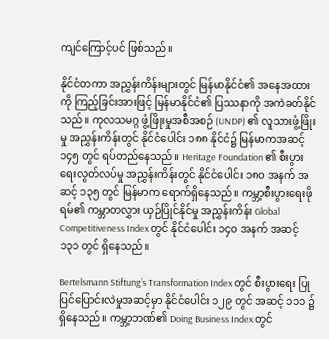ကျင်ကြောင့်ပင် ဖြစ်သည်။

နိုင်ငံတကာ အညွှန်းကိန်းများတွင် မြန်မာနိုင်ငံ၏ အနေအထားကို ကြည့်ခြင်းအားဖြင့် မြန်မာနိုင်ငံ၏ ပြဿနာကို အကဲခတ်နိုင်သည်။ ကုလသမဂ္ဂ ဖွံ့ဖြိုးမှုအစီအစဉ် (UNDP) ၏ လူသားဖွံ့ဖြိုးမှု အညွှန်းကိန်းတွင် နိုင်ငံပေါင်း ၁၈၈ နိုင်ငံ၌ မြန်မာကအဆင့် ၁၄၅ တွင် ရပ်တည်နေသည်။ Heritage Foundation ၏ စီးပွားရေးလွတ်လပ်မှု အညွှန်းကိန်းတွင် နိုင်ငံပေါင်း ၁၈ဝ အနက် အဆင့် ၁၃၅ တွင် မြန်မာက ရောက်ရှိနေသည်။ ကမ္ဘာ့စီးပွားရေးဖိုရမ်၏ ကမ္ဘာတလွှား ယှဉ်ပြိုင်နိုင်မှု အညွှန်းကိန်း Global Competitiveness Index တွင် နိုင်ငံပေါင်း ၁၄ဝ အနက် အဆင့် ၁၃၁ တွင် ရှိနေသည်။

Bertelsmann Stiftung’s Transformation Index တွင် စီးပွားရေး ပြုပြင်ပြောင်းလဲမှုအဆင့်မှာ နိုင်ငံပေါင်း ၁၂၉ တွင် အဆင့် ၁၁၁ ၌ ရှိနေသည်။ ကမ္ဘာ့ဘဏ်၏ Doing Business Index တွင်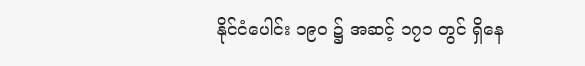နိုင်ငံပေါင်း ၁၉ဝ ၌ အဆင့် ၁၇၁ တွင် ရှိနေ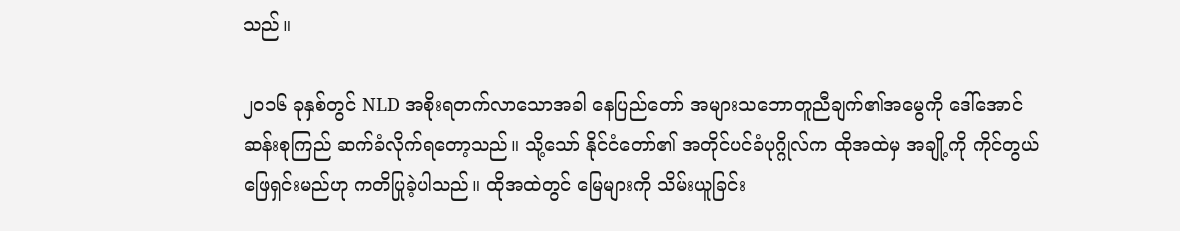သည်။

၂ဝ၁၆ ခုနှစ်တွင် NLD အစိုးရတက်လာသောအခါ နေပြည်တော် အများသဘောတူညီချက်၏အမွေကို ဒေါ်အောင်ဆန်းစုကြည် ဆက်ခံလိုက်ရတော့သည်။ သို့သော် နိုင်ငံတော်၏ အတိုင်ပင်ခံပုဂ္ဂိုလ်က ထိုအထဲမှ အချို့ကို ကိုင်တွယ်ဖြေရှင်းမည်ဟု ကတိပြုခဲ့ပါသည်။ ထိုအထဲတွင် မြေများကို သိမ်းယူခြင်း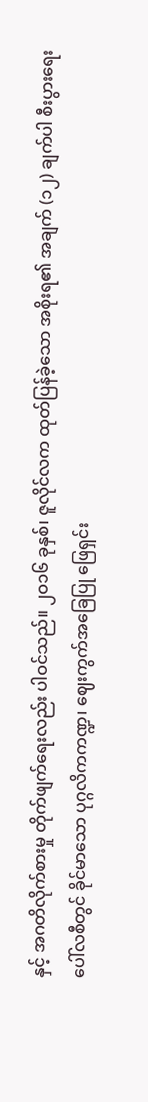နှင့် အဂတိလိုက်စားမှု တိုက်ဖျက်ရေးလည်း ပါဝင်သည်။ ၂ဝ၁၆ ခုနှစ်၊ ဇူလိုင်လက ထုတ်ပြန်ခဲ့သော အစိုးရ၏ အချက် (၁၂) ချက်ပါ စီးပွားရေးပေါ်လစီတွင် ခိုင်မာသော ပုဂ္ဂလိကကဏ္ဍ၊ ဈေးကွက်အခြေပြု ဖြေရှင်း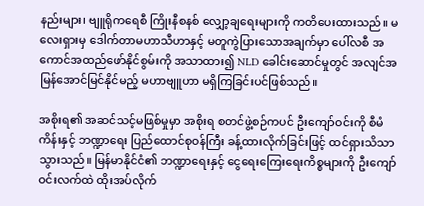နည်းများ၊ ဗျူရိုကရေစီ ကြိုးနီစနစ် လျှော့ချရေးများကို ကတိပေးထားသည်။ မလေးရှားမှ ဒေါက်တာမဟာသီဟာနှင့် မတူကွဲပြားသောအချက်မှာ ပေါ်လစီ အကောင်အထည်ဖော်နိုင်စွမ်းကို အသာထား၍ NLD ခေါင်းဆောင်မှုတွင် အလျင်အမြန်အောင်မြင်နိုင်မည့် မဟာဗျူဟာ မရှိကြခြင်းပင်ဖြစ်သည်။

အစိုးရ၏ အဆင်သင့်မဖြစ်မှုမှာ အစိုးရ စတင်ဖွဲ့စဉ်ကပင် ဦးကျော်ဝင်းကို စီမံကိန်းနှင့် ဘဏ္ဍာရေး ပြည်ထောင်စုဝန်ကြီး ခန့်ထားလိုက်ခြင်းဖြင့် ထင်ရှားသိသာသွားသည်။ မြန်မာနိုင်ငံ၏ ဘဏ္ဍာရေးနှင့် ငွေရေးကြေးရေးကိစ္စများကို ဦးကျော်ဝင်းလက်ထဲ ထိုးအပ်လိုက်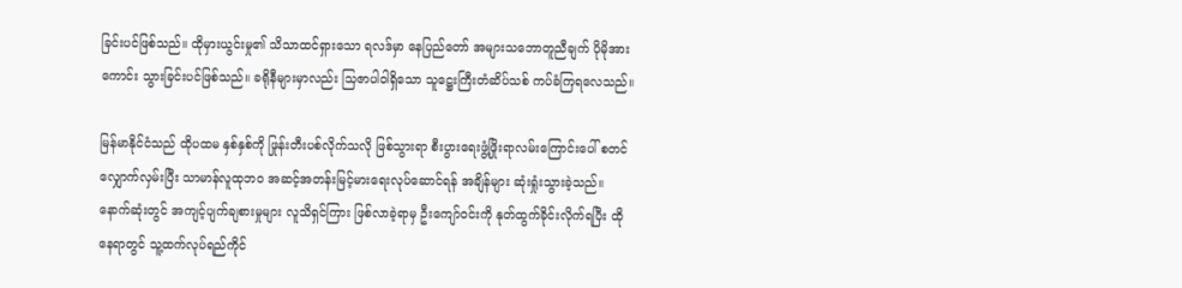ခြင်းပင်ဖြစ်သည်။ ထိုမှားယွင်းမှု၏ သိသာထင်ရှားသော ရလဒ်မှာ နေပြည်တော် အများသဘောတူညီချက် ပိုမိုအားကောင်း သွားခြင်းပင်ဖြစ်သည်။ ခရိုနီများမှာလည်း သြဇာပါဝါရှိသော သူဋ္ဌေးကြီးတံဆိပ်သစ် ကပ်ခံကြရလေသည်။

မြန်မာနိုင်ငံသည် ထိုပထမ နှစ်နှစ်ကို ဖြုန်းတီးပစ်လိုက်သလို ဖြစ်သွားရာ စီးပွားရေးဖွံ့ဖြိုးရာလမ်းကြောင်းပေါ် စတင်လျှောက်လှမ်းပြီး သာမာန်လူထုဘဝ အဆင့်အတန်းမြင့်မားရေးလုပ်ဆောင်ရန် အချိန်များ ဆုံးရှုံးသွားခဲ့သည်။ နောက်ဆုံးတွင် အကျင့်ပျက်ချစားမှုများ လူသိရှင်ကြား ဖြစ်လာခဲ့ရာမှ ဦးကျော်ဝင်းကို နုတ်ထွက်ခိုင်းလိုက်ရပြီး ထိုနေရာတွင် သူ့ထက်လုပ်ရည်ကိုင်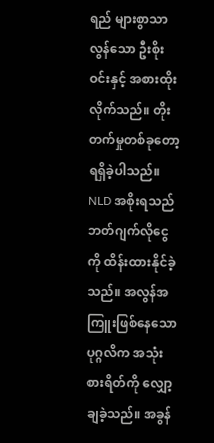ရည် များစွာသာလွန်သော ဦးစိုးဝင်းနှင့် အစားထိုးလိုက်သည်။ တိုးတက်မှုတစ်ခုတော့ ရရှိခဲ့ပါသည်။ NLD အစိုးရသည် ဘတ်ဂျက်လိုငွေကို ထိန်းထားနိုင်ခဲ့သည်။ အလွန်အကြူးဖြစ်နေသော ပုဂ္ဂလိက အသုံးစားရိတ်ကို လျှော့ချခဲ့သည်။ အခွန်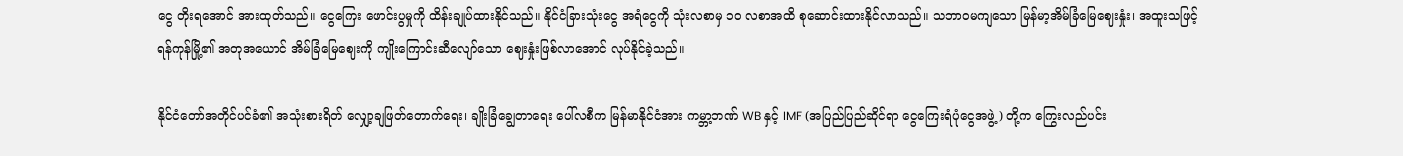ငွေ တိုးရအောင် အားထုတ်သည်။ ငွေကြေး ဖောင်းပွမှုကို ထိန်းချုပ်ထားနိုင်သည်။ နိုင်ငံခြားသုံးငွေ အရံငွေကို သုံးလစာမှ ၁ဝ လစာအထိ စုဆောင်းထားနိုင်လာသည်။ သဘာဝမကျသော မြန်မာ့အိမ်ခြံမြေဈေးနှုံး၊ အထူးသဖြင့် ရန်ကုန်မြို့၏ အတုအယောင် အိမ်ခြံမြေဈေးကို ကျိုးကြောင်းဆီလျော်သော ဈေးနှုံးဖြစ်လာအောင် လုပ်နိုင်ခဲ့သည်။

နိုင်ငံတော်အတိုင်ပင်ခံ၏ အသုံးစားရိတ် လျှော့ချဖြတ်တောက်ရေး၊ ချိုးခြံချွေတာရေး ပေါ်လစီက မြန်မာနိုင်ငံအား ကမ္ဘာ့ဘဏ် WB နှင့် IMF (အပြည်ပြည်ဆိုင်ရာ ငွေကြေးရံပုံငွေအဖွဲ့) တို့က ကြွေးလည်ပင်း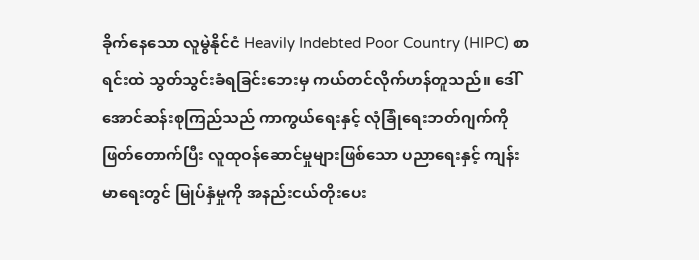ခိုက်နေသော လူမွဲနိုင်ငံ Heavily Indebted Poor Country (HIPC) စာရင်းထဲ သွတ်သွင်းခံရခြင်းဘေးမှ ကယ်တင်လိုက်ဟန်တူသည်။ ဒေါ်အောင်ဆန်းစုကြည်သည် ကာကွယ်ရေးနှင့် လုံခြုံရေးဘတ်ဂျက်ကို ဖြတ်တောက်ပြီး လူထုဝန်ဆောင်မှုများဖြစ်သော ပညာရေးနှင့် ကျန်းမာရေးတွင် မြုပ်နှံမှုကို အနည်းငယ်တိုးပေး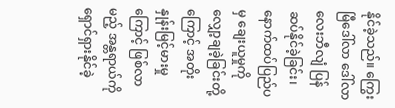နိုင်ခဲ့သည်။ ကြွေးမြီဒေါ်လာ ဒေါ်လာ လေးဘီလျံ ပြန်ဆပ်နိုင်ခဲ့ခြင်း၊ နောက်ထပ်ပြည်ပမှ ချေးယူမှုကို လျှော့ချခဲ့ခြင်းတို့ကြောင့် အတိုးနှုန်းမြင့်မားမှုကြောင့် ဖြစ်လာမည့် အန္တရာယ်ကို ရှောင်ရှားနိုင်ခဲ့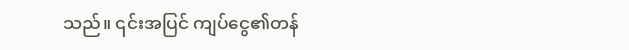သည်။ ၎င်းအပြင် ကျပ်ငွေ၏တန်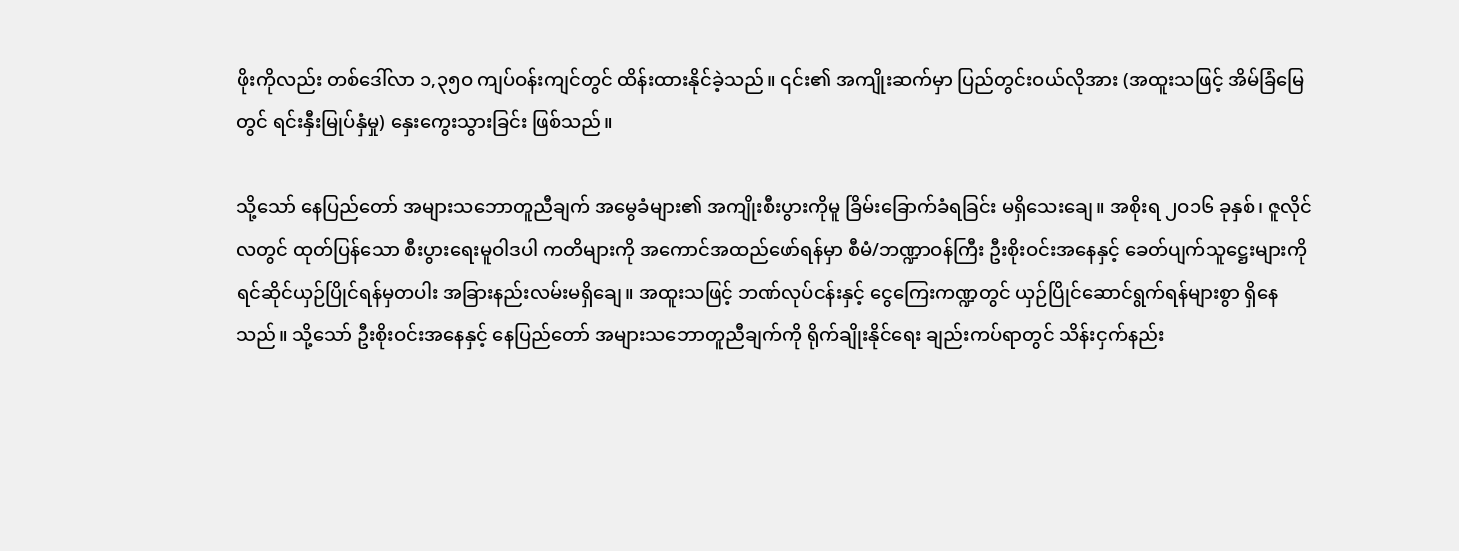ဖိုးကိုလည်း တစ်ဒေါ်လာ ၁,၃၅ဝ ကျပ်ဝန်းကျင်တွင် ထိန်းထားနိုင်ခဲ့သည်။ ၎င်း၏ အကျိုးဆက်မှာ ပြည်တွင်းဝယ်လိုအား (အထူးသဖြင့် အိမ်ခြံမြေတွင် ရင်းနှီးမြုပ်နှံမှု) နှေးကွေးသွားခြင်း ဖြစ်သည်။

သို့သော် နေပြည်တော် အများသဘောတူညီချက် အမွေခံများ၏ အကျိုးစီးပွားကိုမူ ခြိမ်းခြောက်ခံရခြင်း မရှိသေးချေ။ အစိုးရ ၂ဝ၁၆ ခုနှစ်၊ ဇူလိုင်လတွင် ထုတ်ပြန်သော စီးပွားရေးမူဝါဒပါ ကတိများကို အကောင်အထည်ဖော်ရန်မှာ စီမံ/ဘဏ္ဍာဝန်ကြီး ဦးစိုးဝင်းအနေနှင့် ခေတ်ပျက်သူဋ္ဌေးများကို ရင်ဆိုင်ယှဉ်ပြိုင်ရန်မှတပါး အခြားနည်းလမ်းမရှိချေ။ အထူးသဖြင့် ဘဏ်လုပ်ငန်းနှင့် ငွေကြေးကဏ္ဍတွင် ယှဉ်ပြိုင်ဆောင်ရွက်ရန်များစွာ ရှိနေသည်။ သို့သော် ဦးစိုးဝင်းအနေနှင့် နေပြည်တော် အများသဘောတူညီချက်ကို ရိုက်ချိုးနိုင်ရေး ချည်းကပ်ရာတွင် သိန်းငှက်နည်း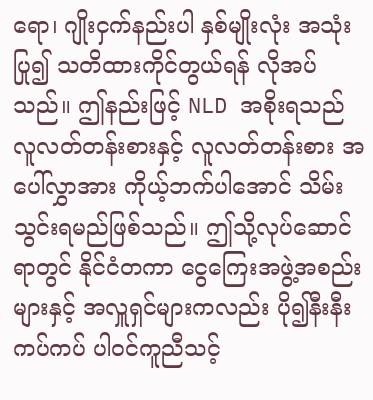ရော၊ ဂျိုးငှက်နည်းပါ နှစ်မျိုးလုံး အသုံးပြု၍ သတိထားကိုင်တွယ်ရန် လိုအပ်သည်။ ဤနည်းဖြင့် NLD အစိုးရသည် လူလတ်တန်းစားနှင့် လူလတ်တန်းစား အပေါ်လွှာအား ကိုယ့်ဘက်ပါအောင် သိမ်းသွင်းရမည်ဖြစ်သည်။ ဤသို့လုပ်ဆောင်ရာတွင် နိုင်ငံတကာ ငွေကြေးအဖွဲ့အစည်းများနှင့် အလှူရှင်များကလည်း ပို၍နီးနီးကပ်ကပ် ပါဝင်ကူညီသင့်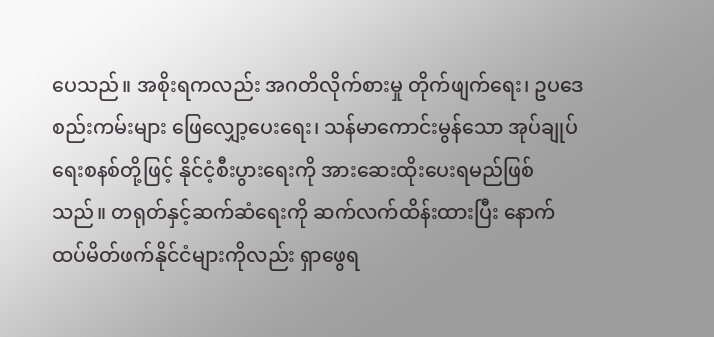ပေသည်။ အစိုးရကလည်း အဂတိလိုက်စားမှု တိုက်ဖျက်ရေး၊ ဥပဒေစည်းကမ်းများ ဖြေလျှော့ပေးရေး၊ သန်မာကောင်းမွန်သော အုပ်ချုပ်ရေးစနစ်တို့ဖြင့် နိုင်ငံ့စီးပွားရေးကို အားဆေးထိုးပေးရမည်ဖြစ်သည်။ တရုတ်နှင့်ဆက်ဆံရေးကို ဆက်လက်ထိန်းထားပြီး နောက်ထပ်မိတ်ဖက်နိုင်ငံများကိုလည်း ရှာဖွေရ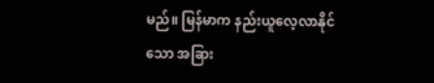မည်။ မြန်မာက နည်းယူလေ့လာနိုင်သော အခြား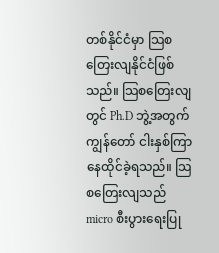တစ်နိုင်ငံမှာ သြစတြေးလျနိုင်ငံဖြစ်သည်။ သြစတြေးလျတွင် Ph.D ဘွဲ့အတွက် ကျွန်တော် ငါးနှစ်ကြာ နေထိုင်ခဲ့ရသည်။ သြစတြေးလျသည် micro စီးပွားရေးပြု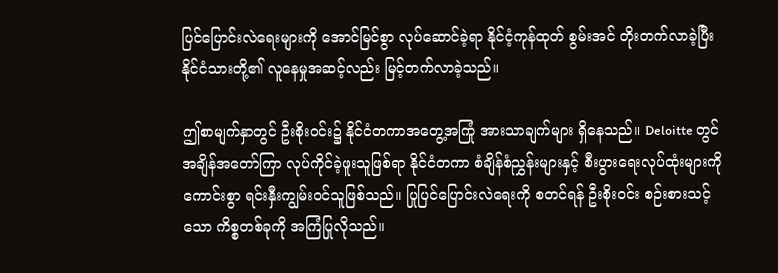ပြင်ပြောင်းလဲရေးများကို အောင်မြင်စွာ လုပ်ဆောင်ခဲ့ရာ နိုင်ငံ့ကုန်ထုတ် စွမ်းအင် တိုးတက်လာခဲ့ပြီး နိုင်ငံသားတို့၏ လူနေမှုအဆင့်လည်း မြင့်တက်လာခဲ့သည်။

ဤစာမျက်နှာတွင် ဦးစိုးဝင်း၌ နိုင်ငံတကာအတွေ့အကြုံ အားသာချက်များ ရှိနေသည်။ Deloitte တွင် အချိန်အတော်ကြာ လုပ်ကိုင်ခဲ့ဖူးသူဖြစ်ရာ နိုင်ငံတကာ စံချိန်စံညွှန်းများနှင့် စီးပွားရေးလုပ်ထုံးများကို ကောင်းစွာ ရင်းနှီးကျွမ်းဝင်သူဖြစ်သည်။ ပြုပြင်ပြောင်းလဲရေးကို စတင်ရန် ဦးစိုးဝင်း စဉ်းစားသင့်သော ကိစ္စတစ်ခုကို အကြံပြုလိုသည်။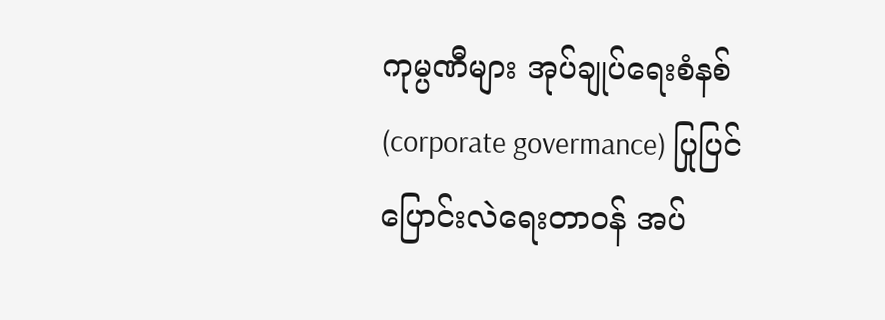ကုမ္ပဏီများ အုပ်ချုပ်ရေးစံနစ် (corporate govermance) ပြုပြင်ပြောင်းလဲရေးတာဝန် အပ်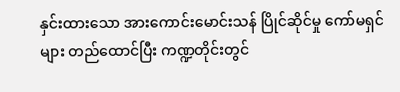နှင်းထားသော အားကောင်းမောင်းသန် ပြိုင်ဆိုင်မှု ကော်မရှင်များ တည်ထောင်ပြီး ကဏ္ဍတိုင်းတွင်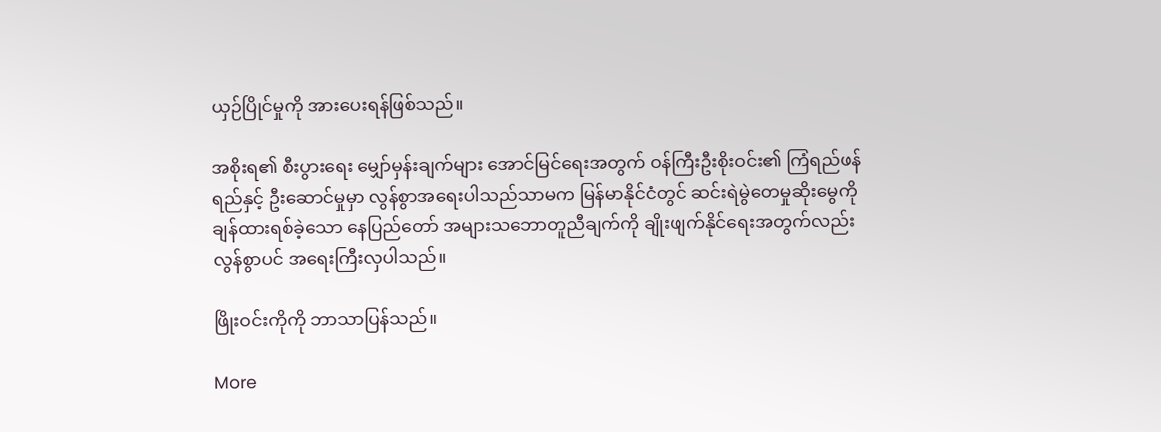ယှဉ်ပြိုင်မှုကို အားပေးရန်ဖြစ်သည်။

အစိုးရ၏ စီးပွားရေး မျှော်မှန်းချက်များ အောင်မြင်ရေးအတွက် ဝန်ကြီးဦးစိုးဝင်း၏ ကြံရည်ဖန်ရည်နှင့် ဦးဆောင်မှုမှာ လွန်စွာအရေးပါသည်သာမက မြန်မာနိုင်ငံတွင် ဆင်းရဲမွဲတေမှုဆိုးမွေကို ချန်ထားရစ်ခဲ့သော နေပြည်တော် အများသဘောတူညီချက်ကို ချိုးဖျက်နိုင်ရေးအတွက်လည်း လွန်စွာပင် အရေးကြီးလှပါသည်။

ဖြိုးဝင်းကိုကို ဘာသာပြန်သည်။

More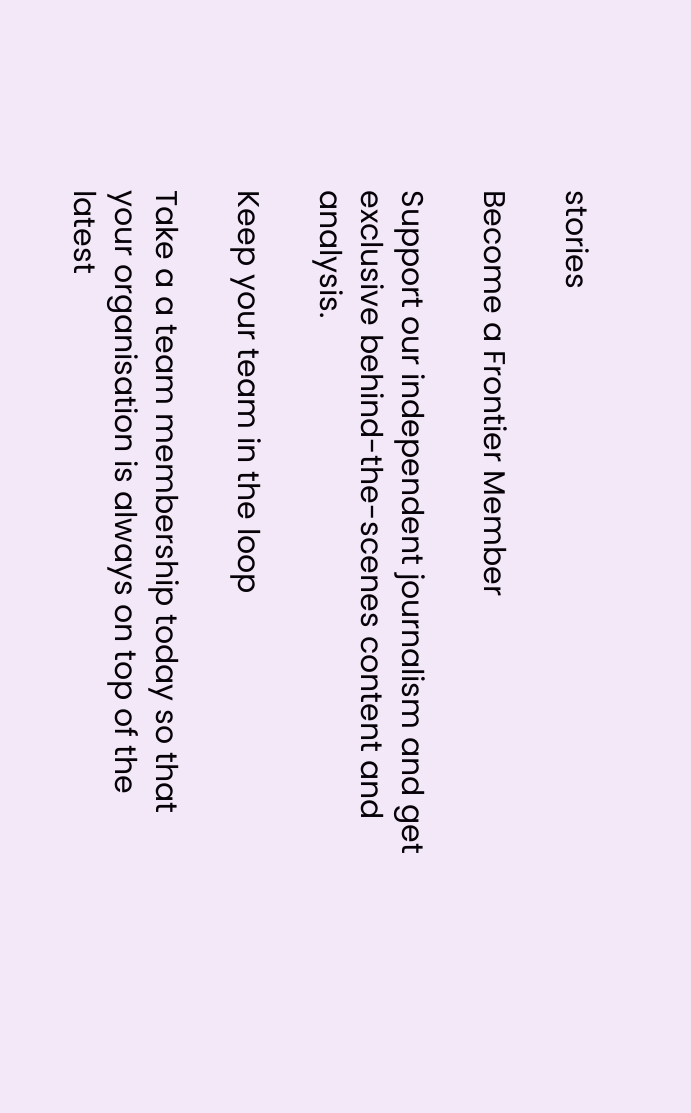stories

Become a Frontier Member

Support our independent journalism and get exclusive behind-the-scenes content and analysis.

Keep your team in the loop

Take a a team membership today so that your organisation is always on top of the latest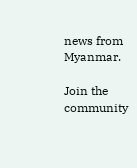news from Myanmar.

Join the community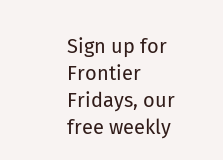Sign up for Frontier Fridays, our free weekly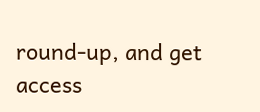round-up, and get access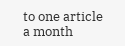to one article a month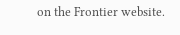on the Frontier website.